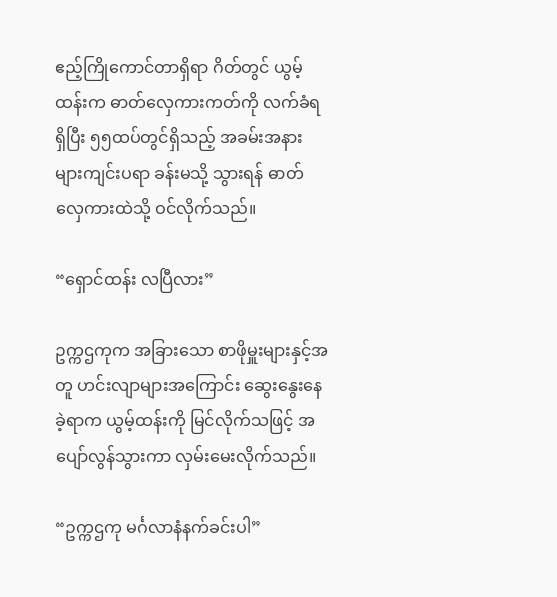ဧည့်ကြိုကောင်တာရှိရာ ဂိတ်တွင် ယွမ့်ထန်းက ဓာတ်လှေကားကတ်ကို လက်ခံရရှိပြီး ၅၅ထပ်တွင်ရှိသည့် အခမ်းအနားများကျင်းပရာ ခန်းမသို့ သွားရန် ဓာတ်လှေကားထဲသို့ ဝင်လိုက်သည်။

“ရှောင်ထန်း လပြီလား”

ဥက္ကဌကုက အခြားသော စာဖိုမှူးများနှင့်အတူ ဟင်းလျာများအကြောင်း ဆွေးနွေးနေခဲ့ရာက ယွမ့်ထန်းကို မြင်လိုက်သဖြင့် အပျော်လွန်သွားကာ လှမ်းမေးလိုက်သည်။

“ဥက္ကဌကု မင်္ဂလာနံနက်ခင်းပါ”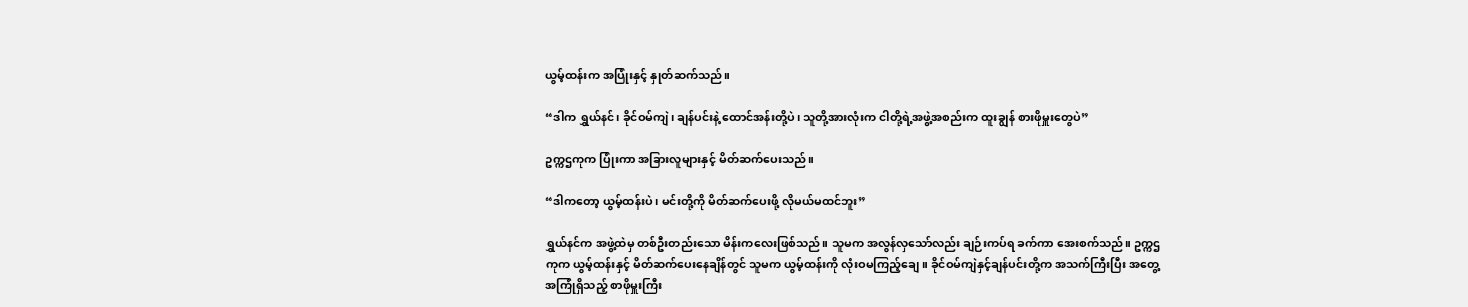ယွမ့်ထန်းက အပြုံးနှင့် နှုတ်ဆက်သည်။

“ဒါက ရွှယ်နင်၊ ခိုင်ဝမ်ကျဲ၊ ချန်ပင်းနဲ့ ထောင်အန်းတို့ပဲ၊ သူတို့အားလုံးက ငါတို့ရဲ့အဖွဲ့အစည်းက ထူးချွန် စားဖိုမှူးတွေပဲ”

ဥက္ကဌကုက ပြုံးကာ အခြားလူများနှင့် မိတ်ဆက်ပေးသည်။

“ဒါကတော့ ယွမ့်ထန်းပဲ၊ မင်းတို့ကို မိတ်ဆက်ပေးဖို့ လိုမယ်မထင်ဘူး”

ရွှယ်နင်က အဖွဲ့ထဲမှ တစ်ဦးတည်းသော မိန်းကလေးဖြစ်သည်။ သူမက အလွန်လှသော်လည်း ချဉ်းကပ်ရ ခက်ကာ အေးစက်သည်။ ဥက္ကဌကုက ယွမ့်ထန်းနှင့် မိတ်ဆက်ပေးနေချိန်တွင် သူမက ယွမ့်ထန်းကို လုံးဝမကြည့်ချေ။ ခိုင်ဝမ်ကျဲနှင့်ချန်ပင်းတို့က အသက်ကြီးပြီး အတွေ့အကြုံရှိသည့် စာဖိုမှူးကြီး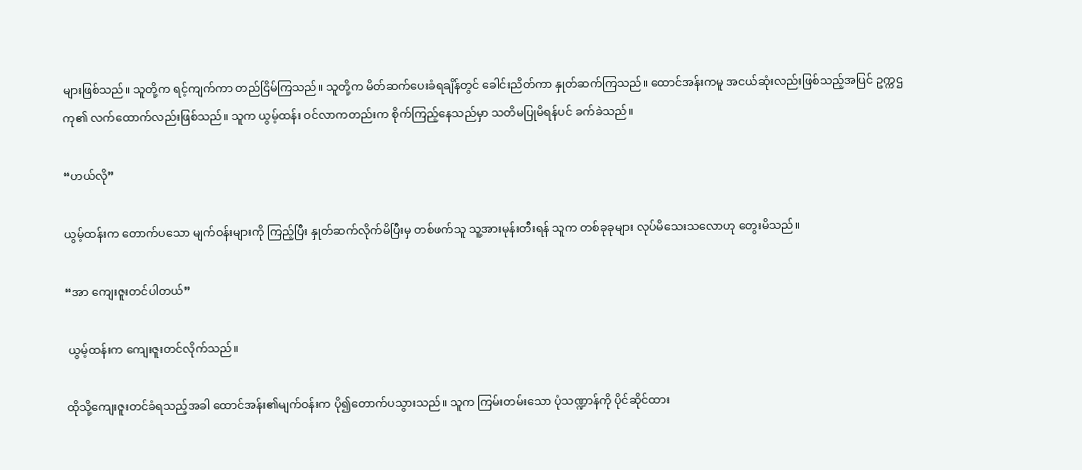များဖြစ်သည်။ သူတို့က ရင့်ကျက်ကာ တည်ငြိမ်ကြသည်။ သူတို့က မိတ်ဆက်ပေးခံရချိန်တွင် ခေါင်းညိတ်ကာ နှုတ်ဆက်ကြသည်။ ထောင်အန်းကမူ အငယ်ဆုံးလည်းဖြစ်သည့်အပြင် ဥက္ကဌကု၏ လက်ထောက်လည်းဖြစ်သည်။ သူက ယွမ့်ထန်း ဝင်လာကတည်းက စိုက်ကြည့်နေသည်မှာ သတိမပြုမိရန်ပင် ခက်ခဲသည်။

“ဟယ်လို”

ယွမ့်ထန်းက တောက်ပသော မျက်ဝန်းများကို ကြည့်ပြီး နှုတ်ဆက်လိုက်မိပြီးမှ တစ်ဖက်သူ သူ့အားမုန်းတီးရန် သူက တစ်ခုခုများ လုပ်မိသေးသလောဟု တွေးမိသည်။

“အာ ကျေးဇူးတင်ပါတယ်”

 ယွမ့်ထန်းက ကျေးဇူးတင်လိုက်သည်။

ထိုသို့ကျေးဇူးတင်ခံရသည့်အခါ ထောင်အန်း၏မျက်ဝန်းက ပို၍တောက်ပသွားသည်။ သူက ကြမ်းတမ်းသော ပုံသဏ္ဍာန်ကို ပိုင်ဆိုင်ထား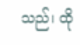သည်၊ ထို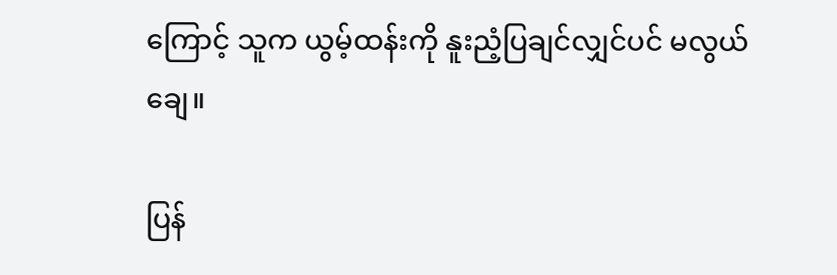ကြောင့် သူက ယွမ့်ထန်းကို နူးညံ့ပြချင်လျှင်ပင် မလွယ်ချေ။

ပြန်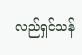လည်ရှင်သန်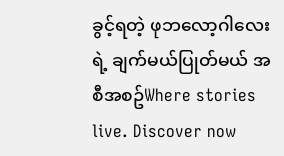ခွင့်ရတဲ့ ဖုဘလော့ဂါလေးရဲ့ ချက်မယ်ပြုတ်မယ် အစီအစဥ်Where stories live. Discover now